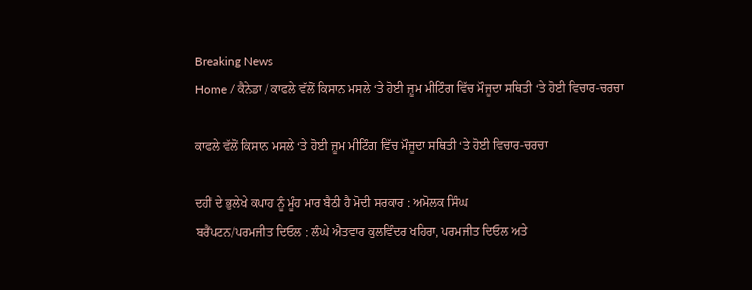Breaking News
Home / ਕੈਨੇਡਾ / ਕਾਫਲੇ ਵੱਲੋਂ ਕਿਸਾਨ ਮਸਲੇ ‘ਤੇ ਹੋਈ ਜ਼ੂਮ ਮੀਟਿੰਗ ਵਿੱਚ ਮੌਜੂਦਾ ਸਥਿਤੀ ‘ਤੇ ਹੋਈ ਵਿਚਾਰ-ਚਰਚਾ

ਕਾਫਲੇ ਵੱਲੋਂ ਕਿਸਾਨ ਮਸਲੇ ‘ਤੇ ਹੋਈ ਜ਼ੂਮ ਮੀਟਿੰਗ ਵਿੱਚ ਮੌਜੂਦਾ ਸਥਿਤੀ ‘ਤੇ ਹੋਈ ਵਿਚਾਰ-ਚਰਚਾ

ਦਹੀਂ ਦੇ ਭੁਲੇਖੇ ਕਪਾਹ ਨੂੰ ਮੂੰਹ ਮਾਰ ਬੈਠੀ ਹੈ ਮੋਦੀ ਸਰਕਾਰ : ਅਮੋਲਕ ਸਿੰਘ
ਬਰੈਂਪਟਨ/ਪਰਮਜੀਤ ਦਿਓਲ : ਲੰਘੇ ਐਤਵਾਰ ਕੁਲਵਿੰਦਰ ਖਹਿਰਾ, ਪਰਮਜੀਤ ਦਿਓਲ ਅਤੇ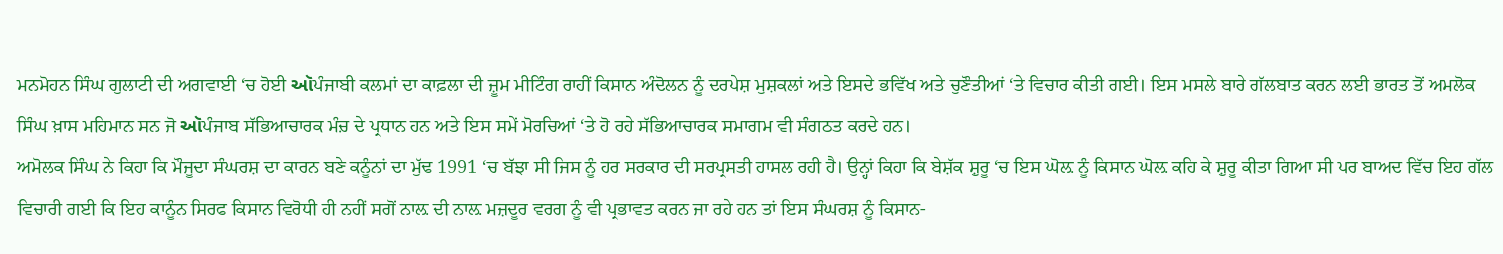ਮਨਮੋਹਨ ਸਿੰਘ ਗੁਲਾਟੀ ਦੀ ਅਗਵਾਈ ‘ਚ ਹੋਈ ઑਪੰਜਾਬੀ ਕਲਮਾਂ ਦਾ ਕਾਫ਼ਲਾ ਦੀ ਜ਼ੂਮ ਮੀਟਿੰਗ ਰਾਹੀਂ ਕਿਸਾਨ ਅੰਦੋਲਨ ਨੂੰ ਦਰਪੇਸ਼ ਮੁਸ਼ਕਲਾਂ ਅਤੇ ਇਸਦੇ ਭਵਿੱਖ ਅਤੇ ਚੁਣੌਤੀਆਂ ‘ਤੇ ਵਿਚਾਰ ਕੀਤੀ ਗਈ। ਇਸ ਮਸਲੇ ਬਾਰੇ ਗੱਲਬਾਤ ਕਰਨ ਲਈ ਭਾਰਤ ਤੋਂ ਅਮਲੋਕ ਸਿੰਘ ਖ਼ਾਸ ਮਹਿਮਾਨ ਸਨ ਜੋ ઑਪੰਜਾਬ ਸੱਭਿਆਚਾਰਕ ਮੰਚ਼ ਦੇ ਪ੍ਰਧਾਨ ਹਨ ਅਤੇ ਇਸ ਸਮੇਂ ਮੋਰਚਿਆਂ ‘ਤੇ ਹੋ ਰਹੇ ਸੱਭਿਆਚਾਰਕ ਸਮਾਗਮ ਵੀ ਸੰਗਠਤ ਕਰਦੇ ਹਨ।
ਅਮੋਲਕ ਸਿੰਘ ਨੇ ਕਿਹਾ ਕਿ ਮੌਜੂਦਾ ਸੰਘਰਸ਼ ਦਾ ਕਾਰਨ ਬਣੇ ਕਨੂੰਨਾਂ ਦਾ ਮੁੱਢ 1991 ‘ਚ ਬੱਝਾ ਸੀ ਜਿਸ ਨੂੰ ਹਰ ਸਰਕਾਰ ਦੀ ਸਰਪ੍ਰਸਤੀ ਹਾਸਲ ਰਹੀ ਹੈ। ਉਨ੍ਹਾਂ ਕਿਹਾ ਕਿ ਬੇਸ਼ੱਕ ਸ਼ੁਰੂ ‘ਚ ਇਸ ਘੋਲ਼ ਨੂੰ ਕਿਸਾਨ ਘੋਲ਼ ਕਹਿ ਕੇ ਸ਼ੁਰੂ ਕੀਤਾ ਗਿਆ ਸੀ ਪਰ ਬਾਅਦ ਵਿੱਚ ਇਹ ਗੱਲ ਵਿਚਾਰੀ ਗਈ ਕਿ ਇਹ ਕਾਨੂੰਨ ਸਿਰਫ ਕਿਸਾਨ ਵਿਰੋਧੀ ਹੀ ਨਹੀਂ ਸਗੋਂ ਨਾਲ਼ ਦੀ ਨਾਲ਼ ਮਜ਼ਦੂਰ ਵਰਗ ਨੂੰ ਵੀ ਪ੍ਰਭਾਵਤ ਕਰਨ ਜਾ ਰਹੇ ਹਨ ਤਾਂ ਇਸ ਸੰਘਰਸ਼ ਨੂੰ ਕਿਸਾਨ-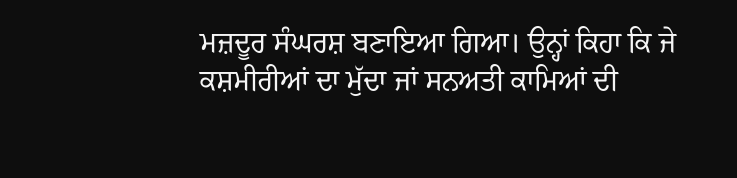ਮਜ਼ਦੂਰ ਸੰਘਰਸ਼ ਬਣਾਇਆ ਗਿਆ। ਉਨ੍ਹਾਂ ਕਿਹਾ ਕਿ ਜੇ ਕਸ਼ਮੀਰੀਆਂ ਦਾ ਮੁੱਦਾ ਜਾਂ ਸਨਅਤੀ ਕਾਮਿਆਂ ਦੀ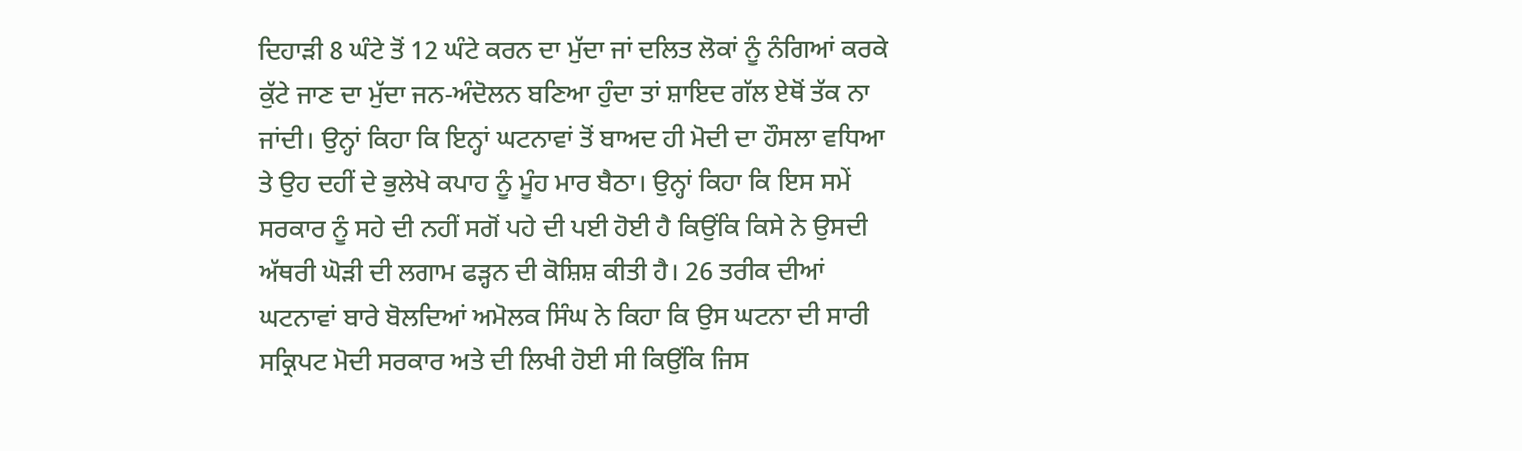ਦਿਹਾੜੀ 8 ਘੰਟੇ ਤੋਂ 12 ਘੰਟੇ ਕਰਨ ਦਾ ਮੁੱਦਾ ਜਾਂ ਦਲਿਤ ਲੋਕਾਂ ਨੂੰ ਨੰਗਿਆਂ ਕਰਕੇ ਕੁੱਟੇ ਜਾਣ ਦਾ ਮੁੱਦਾ ਜਨ-ਅੰਦੋਲਨ ਬਣਿਆ ਹੁੰਦਾ ਤਾਂ ਸ਼ਾਇਦ ਗੱਲ ਏਥੋਂ ਤੱਕ ਨਾ ਜਾਂਦੀ। ਉਨ੍ਹਾਂ ਕਿਹਾ ਕਿ ਇਨ੍ਹਾਂ ਘਟਨਾਵਾਂ ਤੋਂ ਬਾਅਦ ਹੀ ਮੋਦੀ ਦਾ ਹੌਸਲਾ ਵਧਿਆ ਤੇ ਉਹ ਦਹੀਂ ਦੇ ਭੁਲੇਖੇ ਕਪਾਹ ਨੂੰ ਮੂੰਹ ਮਾਰ ਬੈਠਾ। ਉਨ੍ਹਾਂ ਕਿਹਾ ਕਿ ਇਸ ਸਮੇਂ ਸਰਕਾਰ ਨੂੰ ਸਹੇ ਦੀ ਨਹੀਂ ਸਗੋਂ ਪਹੇ ਦੀ ਪਈ ਹੋਈ ਹੈ ਕਿਉਂਕਿ ਕਿਸੇ ਨੇ ਉਸਦੀ ਅੱਥਰੀ ਘੋੜੀ ਦੀ ਲਗਾਮ ਫੜ੍ਹਨ ਦੀ ਕੋਸ਼ਿਸ਼ ਕੀਤੀ ਹੈ। 26 ਤਰੀਕ ਦੀਆਂ ਘਟਨਾਵਾਂ ਬਾਰੇ ਬੋਲਦਿਆਂ ਅਮੋਲਕ ਸਿੰਘ ਨੇ ਕਿਹਾ ਕਿ ਉਸ ਘਟਨਾ ਦੀ ਸਾਰੀ ਸਕ੍ਰਿਪਟ ਮੋਦੀ ਸਰਕਾਰ ਅਤੇ ਦੀ ਲਿਖੀ ਹੋਈ ਸੀ ਕਿਉਂਕਿ ਜਿਸ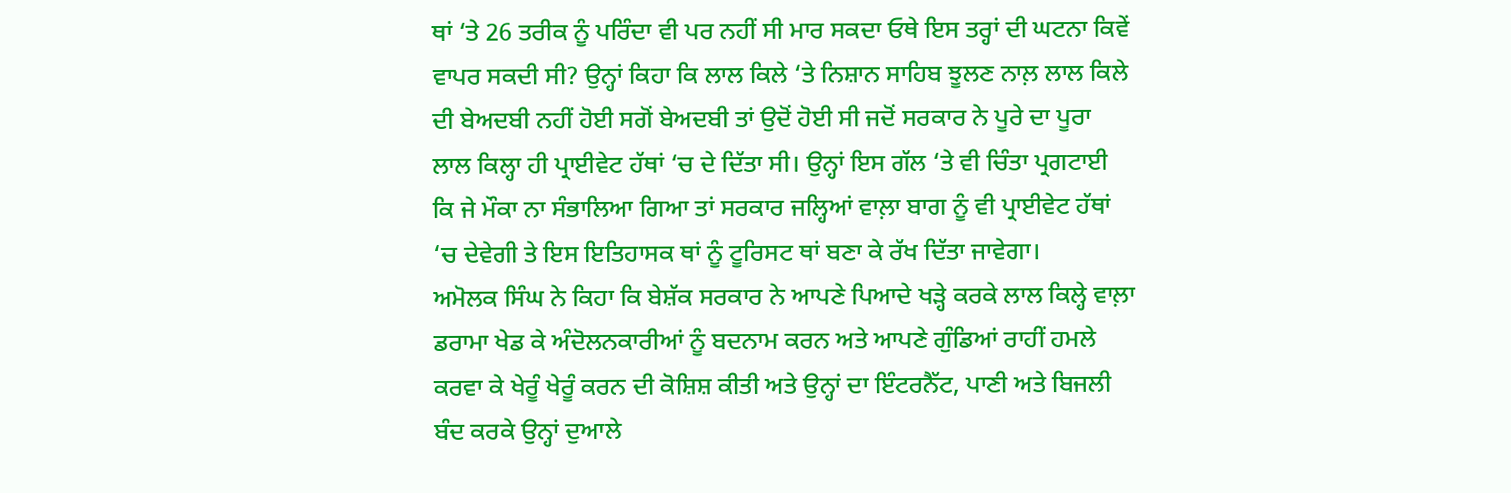ਥਾਂ ‘ਤੇ 26 ਤਰੀਕ ਨੂੰ ਪਰਿੰਦਾ ਵੀ ਪਰ ਨਹੀਂ ਸੀ ਮਾਰ ਸਕਦਾ ਓਥੇ ਇਸ ਤਰ੍ਹਾਂ ਦੀ ਘਟਨਾ ਕਿਵੇਂ ਵਾਪਰ ਸਕਦੀ ਸੀ? ਉਨ੍ਹਾਂ ਕਿਹਾ ਕਿ ਲਾਲ ਕਿਲੇ ‘ਤੇ ਨਿਸ਼ਾਨ ਸਾਹਿਬ ਝੂਲਣ ਨਾਲ਼ ਲਾਲ ਕਿਲੇ ਦੀ ਬੇਅਦਬੀ ਨਹੀਂ ਹੋਈ ਸਗੋਂ ਬੇਅਦਬੀ ਤਾਂ ਉਦੋਂ ਹੋਈ ਸੀ ਜਦੋਂ ਸਰਕਾਰ ਨੇ ਪੂਰੇ ਦਾ ਪੂਰਾ ਲਾਲ ਕਿਲ੍ਹਾ ਹੀ ਪ੍ਰਾਈਵੇਟ ਹੱਥਾਂ ‘ਚ ਦੇ ਦਿੱਤਾ ਸੀ। ਉਨ੍ਹਾਂ ਇਸ ਗੱਲ ‘ਤੇ ਵੀ ਚਿੰਤਾ ਪ੍ਰਗਟਾਈ ਕਿ ਜੇ ਮੌਕਾ ਨਾ ਸੰਭਾਲਿਆ ਗਿਆ ਤਾਂ ਸਰਕਾਰ ਜਲ੍ਹਿਆਂ ਵਾਲ਼ਾ ਬਾਗ ਨੂੰ ਵੀ ਪ੍ਰਾਈਵੇਟ ਹੱਥਾਂ ‘ਚ ਦੇਵੇਗੀ ਤੇ ਇਸ ਇਤਿਹਾਸਕ ਥਾਂ ਨੂੰ ਟੂਰਿਸਟ ਥਾਂ ਬਣਾ ਕੇ ਰੱਖ ਦਿੱਤਾ ਜਾਵੇਗਾ।
ਅਮੋਲਕ ਸਿੰਘ ਨੇ ਕਿਹਾ ਕਿ ਬੇਸ਼ੱਕ ਸਰਕਾਰ ਨੇ ਆਪਣੇ ਪਿਆਦੇ ਖੜ੍ਹੇ ਕਰਕੇ ਲਾਲ ਕਿਲ੍ਹੇ ਵਾਲ਼ਾ ਡਰਾਮਾ ਖੇਡ ਕੇ ਅੰਦੋਲਨਕਾਰੀਆਂ ਨੂੰ ਬਦਨਾਮ ਕਰਨ ਅਤੇ ਆਪਣੇ ਗੁੰਡਿਆਂ ਰਾਹੀਂ ਹਮਲੇ ਕਰਵਾ ਕੇ ਖੇਰੂੰ ਖੇਰੂੰ ਕਰਨ ਦੀ ਕੋਸ਼ਿਸ਼ ਕੀਤੀ ਅਤੇ ਉਨ੍ਹਾਂ ਦਾ ਇੰਟਰਨੈੱਟ, ਪਾਣੀ ਅਤੇ ਬਿਜਲੀ ਬੰਦ ਕਰਕੇ ਉਨ੍ਹਾਂ ਦੁਆਲੇ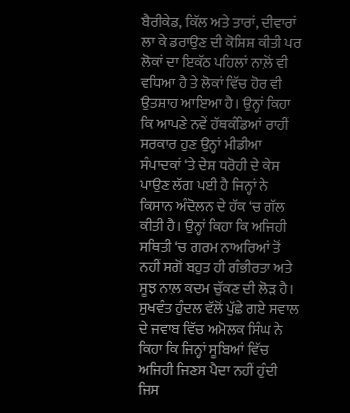ਬੈਰੀਕੇਡ, ਕਿੱਲ ਅਤੇ ਤਾਰਾਂ, ਦੀਵਾਰਾਂ ਲਾ ਕੇ ਡਰਾਉਣ ਦੀ ਕੋਸ਼ਿਸ਼ ਕੀਤੀ ਪਰ ਲੋਕਾਂ ਦਾ ਇਕੱਠ ਪਹਿਲਾਂ ਨਾਲ਼ੋਂ ਵੀ ਵਧਿਆ ਹੈ ਤੇ ਲੋਕਾਂ ਵਿੱਚ ਹੋਰ ਵੀ ਉਤਸ਼ਾਹ ਆਇਆ ਹੈ। ਉਨ੍ਹਾਂ ਕਿਹਾ ਕਿ ਆਪਣੇ ਨਵੇਂ ਹੱਥਕੰਡਿਆਂ ਰਾਹੀਂ ਸਰਕਾਰ ਹੁਣ ਉਨ੍ਹਾਂ ਮੀਡੀਆ ਸੰਪਾਦਕਾਂ ‘ਤੇ ਦੇਸ਼ ਧਰੋਹੀ ਦੇ ਕੇਸ ਪਾਉਣ ਲੱਗ ਪਈ ਹੈ ਜਿਨ੍ਹਾਂ ਨੇ ਕਿਸਾਨ ਅੰਦੋਲਨ ਦੇ ਹੱਕ ‘ਚ ਗੱਲ ਕੀਤੀ ਹੈ। ਉਨ੍ਹਾਂ ਕਿਹਾ ਕਿ ਅਜਿਹੀ ਸਥਿਤੀ ‘ਚ ਗਰਮ ਨਾਅਰਿਆਂ ਤੋਂ ਨਹੀਂ ਸਗੋਂ ਬਹੁਤ ਹੀ ਗੰਭੀਰਤਾ ਅਤੇ ਸੂਝ ਨਾਲ਼ ਕਦਮ ਚੁੱਕਣ ਦੀ ਲੋੜ ਹੈ। ਸੁਖਵੰਤ ਹੁੰਦਲ ਵੱਲੋਂ ਪੁੱਛੇ ਗਏ ਸਵਾਲ ਦੇ ਜਵਾਬ ਵਿੱਚ ਅਮੋਲਕ ਸਿੰਘ ਨੇ ਕਿਹਾ ਕਿ ਜਿਨ੍ਹਾਂ ਸੂਬਿਆਂ ਵਿੱਚ ਅਜਿਹੀ ਜਿਣਸ ਪੈਦਾ ਨਹੀਂ ਹੁੰਦੀ ਜਿਸ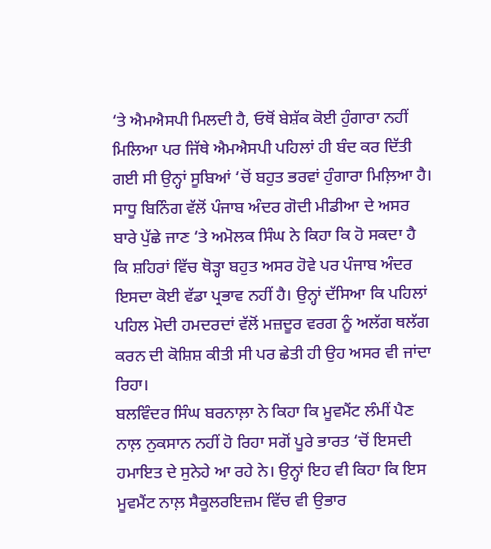‘ਤੇ ਐਮਐਸਪੀ ਮਿਲਦੀ ਹੈ, ਓਥੋਂ ਬੇਸ਼ੱਕ ਕੋਈ ਹੁੰਗਾਰਾ ਨਹੀਂ ਮਿਲਿਆ ਪਰ ਜਿੱਥੇ ਐਮਐਸਪੀ ਪਹਿਲਾਂ ਹੀ ਬੰਦ ਕਰ ਦਿੱਤੀ ਗਈ ਸੀ ਉਨ੍ਹਾਂ ਸੂਬਿਆਂ ‘ਚੋਂ ਬਹੁਤ ਭਰਵਾਂ ਹੁੰਗਾਰਾ ਮਿਲ਼ਿਆ ਹੈ। ਸਾਧੂ ਬਿਨਿੰਗ ਵੱਲੋਂ ਪੰਜਾਬ ਅੰਦਰ ਗੋਦੀ ਮੀਡੀਆ ਦੇ ਅਸਰ ਬਾਰੇ ਪੁੱਛੇ ਜਾਣ ‘ਤੇ ਅਮੋਲਕ ਸਿੰਘ ਨੇ ਕਿਹਾ ਕਿ ਹੋ ਸਕਦਾ ਹੈ ਕਿ ਸ਼ਹਿਰਾਂ ਵਿੱਚ ਥੋੜ੍ਹਾ ਬਹੁਤ ਅਸਰ ਹੋਵੇ ਪਰ ਪੰਜਾਬ ਅੰਦਰ ਇਸਦਾ ਕੋਈ ਵੱਡਾ ਪ੍ਰਭਾਵ ਨਹੀਂ ਹੈ। ਉਨ੍ਹਾਂ ਦੱਸਿਆ ਕਿ ਪਹਿਲਾਂ ਪਹਿਲ ਮੋਦੀ ਹਮਦਰਦਾਂ ਵੱਲੋਂ ਮਜ਼ਦੂਰ ਵਰਗ ਨੂੰ ਅਲੱਗ ਥਲੱਗ ਕਰਨ ਦੀ ਕੋਸ਼ਿਸ਼ ਕੀਤੀ ਸੀ ਪਰ ਛੇਤੀ ਹੀ ਉਹ ਅਸਰ ਵੀ ਜਾਂਦਾ ਰਿਹਾ।
ਬਲਵਿੰਦਰ ਸਿੰਘ ਬਰਨਾਲ਼ਾ ਨੇ ਕਿਹਾ ਕਿ ਮੂਵਮੈਂਟ ਲੰਮੀਂ ਪੈਣ ਨਾਲ਼ ਨੁਕਸਾਨ ਨਹੀਂ ਹੋ ਰਿਹਾ ਸਗੋਂ ਪੂਰੇ ਭਾਰਤ ‘ਚੋਂ ਇਸਦੀ ਹਮਾਇਤ ਦੇ ਸੁਨੇਹੇ ਆ ਰਹੇ ਨੇ। ਉਨ੍ਹਾਂ ਇਹ ਵੀ ਕਿਹਾ ਕਿ ਇਸ ਮੂਵਮੈਂਟ ਨਾਲ਼ ਸੈਕੂਲਰਇਜ਼ਮ ਵਿੱਚ ਵੀ ਉਭਾਰ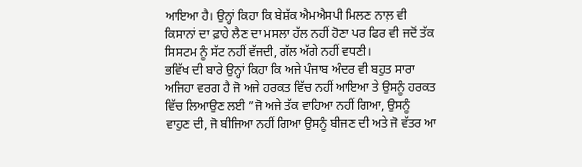ਆਇਆ ਹੈ। ਉਨ੍ਹਾਂ ਕਿਹਾ ਕਿ ਬੇਸ਼ੱਕ ਐਮਐਸਪੀ ਮਿਲਣ ਨਾਲ਼ ਵੀ ਕਿਸਾਨਾਂ ਦਾ ਫ਼ਾਹੇ ਲੈਣ ਦਾ ਮਸਲਾ ਹੱਲ ਨਹੀਂ ਹੋਣਾ ਪਰ ਫਿਰ ਵੀ ਜਦੋਂ ਤੱਕ ਸਿਸਟਮ ਨੂੰ ਸੱਟ ਨਹੀਂ ਵੱਜਦੀ, ਗੱਲ ਅੱਗੇ ਨਹੀਂ ਵਧਣੀ।
ਭਵਿੱਖ ਦੀ ਬਾਰੇ ਉਨ੍ਹਾਂ ਕਿਹਾ ਕਿ ਅਜੇ ਪੰਜਾਬ ਅੰਦਰ ਵੀ ਬਹੁਤ ਸਾਰਾ ਅਜਿਹਾ ਵਰਗ ਹੈ ਜੋ ਅਜੇ ਹਰਕਤ ਵਿੱਚ ਨਹੀਂ ਆਇਆ ਤੇ ਉਸਨੂੰ ਹਰਕਤ ਵਿੱਚ ਲਿਆਉਣ ਲਈ ”ਜੋ ਅਜੇ ਤੱਕ ਵਾਹਿਆ ਨਹੀਂ ਗਿਆ, ਉਸਨੂੰ ਵਾਹੁਣ ਦੀ, ਜੋ ਬੀਜਿਆ ਨਹੀਂ ਗਿਆ ਉਸਨੂੰ ਬੀਜਣ ਦੀ ਅਤੇ ਜੋ ਵੱਤਰ ਆ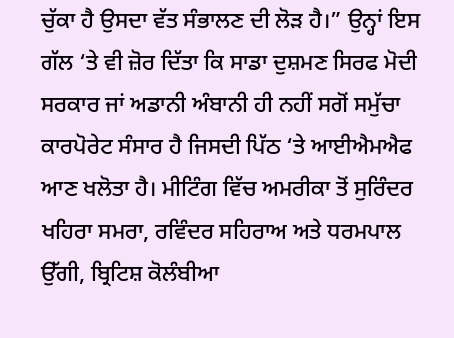ਚੁੱਕਾ ਹੈ ਉਸਦਾ ਵੱਤ ਸੰਭਾਲਣ ਦੀ ਲੋੜ ਹੈ।” ਉਨ੍ਹਾਂ ਇਸ ਗੱਲ ‘ਤੇ ਵੀ ਜ਼ੋਰ ਦਿੱਤਾ ਕਿ ਸਾਡਾ ਦੁਸ਼ਮਣ ਸਿਰਫ ਮੋਦੀ ਸਰਕਾਰ ਜਾਂ ਅਡਾਨੀ ਅੰਬਾਨੀ ਹੀ ਨਹੀਂ ਸਗੋਂ ਸਮੁੱਚਾ ਕਾਰਪੋਰੇਟ ਸੰਸਾਰ ਹੈ ਜਿਸਦੀ ਪਿੱਠ ‘ਤੇ ਆਈਐਮਐਫ ਆਣ ਖਲੋਤਾ ਹੈ। ਮੀਟਿੰਗ ਵਿੱਚ ਅਮਰੀਕਾ ਤੋਂ ਸੁਰਿੰਦਰ ਖਹਿਰਾ ਸਮਰਾ, ਰਵਿੰਦਰ ਸਹਿਰਾਅ ਅਤੇ ਧਰਮਪਾਲ ਉੱਗੀ, ਬ੍ਰਿਟਿਸ਼ ਕੋਲੰਬੀਆ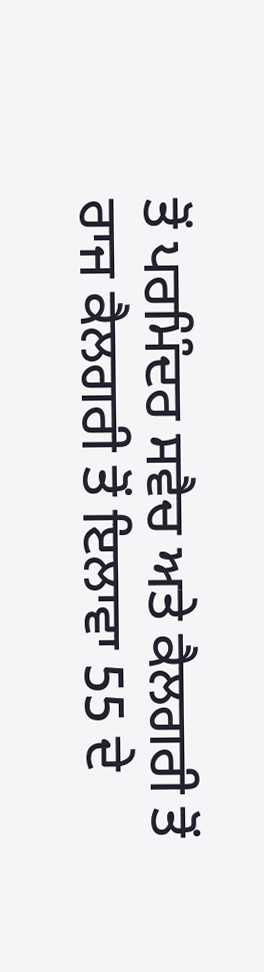ਤੋਂ ਪਰਮਿੰਦਰ ਸਵੈਚ ਅਤੇ ਕੈਲਗਰੀ ਤੋਂ ਰਾਜ ਕੈਲਗਰੀ ਤੋਂ ਇਲਾਵਾ 55 ਦੇ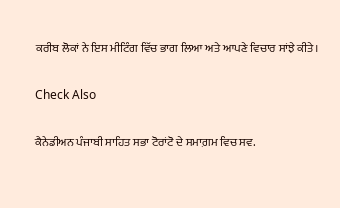ਕਰੀਬ ਲੋਕਾਂ ਨੇ ਇਸ ਮੀਟਿੰਗ ਵਿੱਚ ਭਾਗ ਲਿਆ ਅਤੇ ਆਪਣੇ ਵਿਚਾਰ ਸਾਂਝੇ ਕੀਤੇ।

Check Also

ਕੈਨੇਡੀਅਨ ਪੰਜਾਬੀ ਸਾਹਿਤ ਸਭਾ ਟੋਰਾਂਟੋ ਦੇ ਸਮਾਗ਼ਮ ਵਿਚ ਸਵ.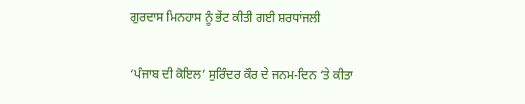ਗੁਰਦਾਸ ਮਿਨਹਾਸ ਨੂੰ ਭੇਂਟ ਕੀਤੀ ਗਈ ਸ਼ਰਧਾਂਜਲੀ

‘ਪੰਜਾਬ ਦੀ ਕੋਇਲ’ ਸੁਰਿੰਦਰ ਕੌਰ ਦੇ ਜਨਮ-ਦਿਨ ‘ਤੇ ਕੀਤਾ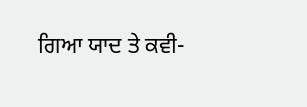ਗਿਆ ਯਾਦ ਤੇ ਕਵੀ-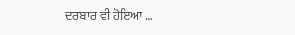ਦਰਬਾਰ ਵੀ ਹੋਇਆ …